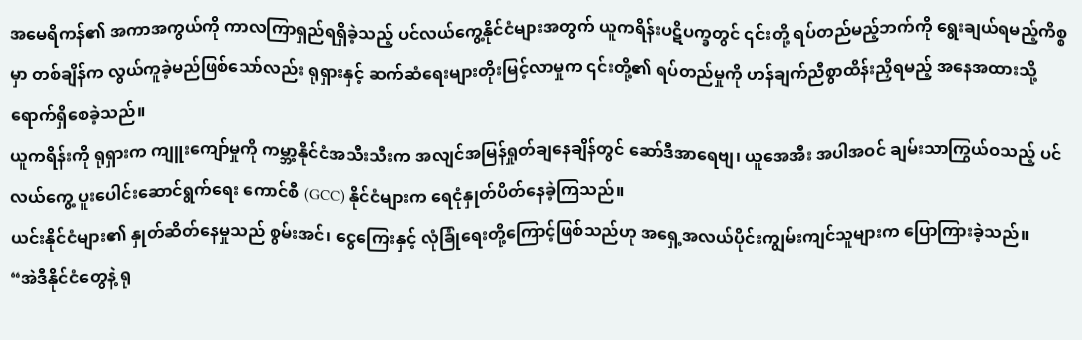အမေရိကန်၏ အကာအကွယ်ကို ကာလကြာရှည်ရရှိခဲ့သည့် ပင်လယ်ကွေ့နိုင်ငံများအတွက် ယူကရိန်းပဋိပက္ခတွင် ၎င်းတို့ ရပ်တည်မည့်ဘက်ကို ရွေးချယ်ရမည့်ကိစ္စမှာ တစ်ချိန်က လွယ်ကူခဲ့မည်ဖြစ်သော်လည်း ရုရှားနှင့် ဆက်ဆံရေးများတိုးမြင့်လာမှုက ၎င်းတို့၏ ရပ်တည်မှုကို ဟန်ချက်ညီစွာထိန်းညှိရမည့် အနေအထားသို့ ရောက်ရှိစေခဲ့သည်။
ယူကရိန်းကို ရုရှားက ကျူးကျော်မှုကို ကမ္ဘာ့နိုင်ငံအသီးသီးက အလျင်အမြန်ရှုတ်ချနေချိန်တွင် ဆော်ဒီအာရေဗျ၊ ယူအေအီး အပါအဝင် ချမ်းသာကြွယ်ဝသည့် ပင်လယ်ကွေ့ ပူးပေါင်းဆောင်ရွက်ရေး ကောင်စီ (GCC) နိုင်ငံများက ရေငုံနှုတ်ပိတ်နေခဲ့ကြသည်။
ယင်းနိုင်ငံများ၏ နှုတ်ဆိတ်နေမှုသည် စွမ်းအင်၊ ငွေကြေးနှင့် လုံခြုံရေးတို့ကြောင့်ဖြစ်သည်ဟု အရှေ့အလယ်ပိုင်းကျွမ်းကျင်သူများက ပြောကြားခဲ့သည်။
“အဲဒီနိုင်ငံတွေနဲ့ ရု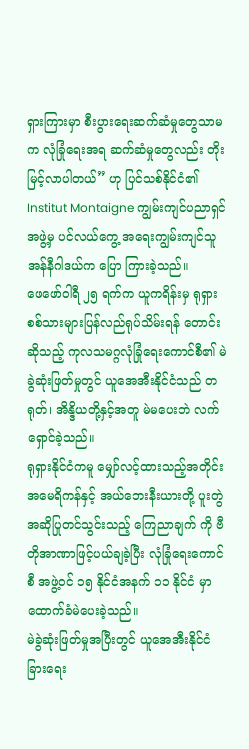ရှားကြားမှာ စီးပွားရေးဆက်ဆံမှုတွေသာမက လုံခြုံရေးအရ ဆက်ဆံမှုတွေလည်း တိုးမြင့်လာပါတယ်” ဟု ပြင်သစ်နိုင်ငံ၏ Institut Montaigne ကျွမ်းကျင်ပညာရှင်အဖွဲ့မှ ပင်လယ်ကွေ့ အရေးကျွမ်းကျင်သူ အန်နီဂါဒယ်က ပြော ကြားခဲ့သည်။
ဖေဖော်ဝါရီ ၂၅ ရက်က ယူကရိန်းမှ ရုရှားစစ်သားများပြန်လည်ရုပ်သိမ်းရန် တောင်းဆိုသည့် ကုလသမဂ္ဂလုံခြုံရေးကောင်စီ၏ မဲခွဲဆုံးဖြတ်မှုတွင် ယူအေအီးနိုင်ငံသည် တရုတ်၊ အိန္ဒိယတို့နှင့်အတူ မဲမပေးဘဲ လက်ရှောင်ခဲ့သည်။
ရုရှားနိုင်ငံကမူ မျှော်လင့်ထားသည့်အတိုင်း အမေရိကန်နှင့် အယ်ဘေးနီးယားတို့ ပူးတွဲအဆိုပြုတင်သွင်းသည့် ကြေညာချက် ကို ဗီတိုအာဏာဖြင့်ပယ်ချခဲ့ပြီး လုံခြုံရေးကောင်စီ အဖွဲ့ဝင် ၁၅ နိုင်ငံအနက် ၁၁ နိုင်ငံ မှာ ထောက်ခံမဲပေးခဲ့သည်။
မဲခွဲဆုံးဖြတ်မှုအပြီးတွင် ယူအေအီးနိုင်ငံခြားရေး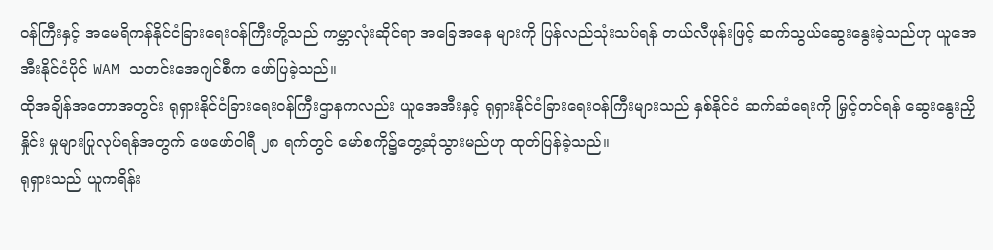ဝန်ကြီးနှင့် အမေရိကန်နိုင်ငံခြားရေးဝန်ကြီးတို့သည် ကမ္ဘာလုံးဆိုင်ရာ အခြေအနေ များကို ပြန်လည်သုံးသပ်ရန် တယ်လီဖုန်းဖြင့် ဆက်သွယ်ဆွေးနွေးခဲ့သည်ဟု ယူအေအီးနိုင်ငံပိုင် WAM သတင်းအေဂျင်စီက ဖော်ပြခဲ့သည်။
ထိုအချိန်အတောအတွင်း ရုရှားနိုင်ငံခြားရေးဝန်ကြီးဌာနကလည်း ယူအေအီးနှင့် ရုရှားနိုင်ငံခြားရေးဝန်ကြီးများသည် နှစ်နိုင်ငံ ဆက်ဆံရေးကို မြှင့်တင်ရန် ဆွေးနွေးညှိနှိုင်း မှုများပြုလုပ်ရန်အတွက် ဖေဖော်ဝါရီ ၂၈ ရက်တွင် မော်စကို၌တွေ့ဆုံသွားမည်ဟု ထုတ်ပြန်ခဲ့သည်။
ရုရှားသည် ယူကရိန်း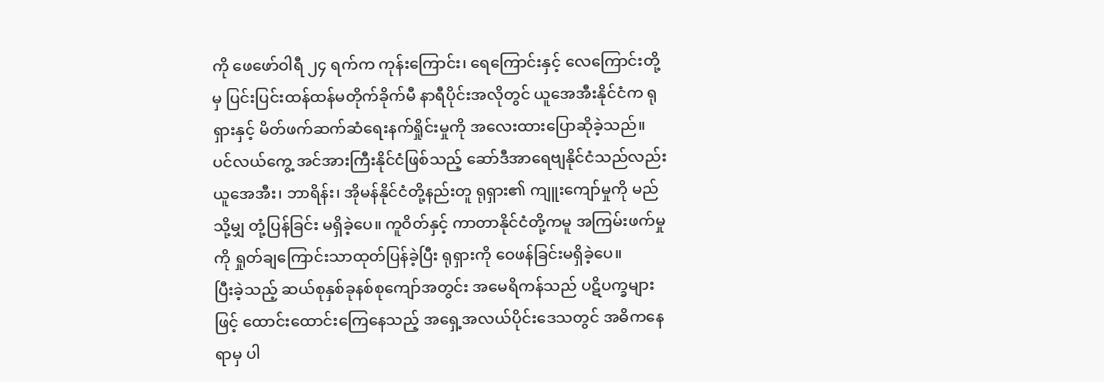ကို ဖေဖော်ဝါရီ ၂၄ ရက်က ကုန်းကြောင်း၊ ရေကြောင်းနှင့် လေကြောင်းတို့မှ ပြင်းပြင်းထန်ထန်မတိုက်ခိုက်မီ နာရီပိုင်းအလိုတွင် ယူအေအီးနိုင်ငံက ရုရှားနှင့် မိတ်ဖက်ဆက်ဆံရေးနက်ရှိုင်းမှုကို အလေးထားပြောဆိုခဲ့သည်။
ပင်လယ်ကွေ့ အင်အားကြီးနိုင်ငံဖြစ်သည့် ဆော်ဒီအာရေဗျနိုင်ငံသည်လည်း ယူအေအီး၊ ဘာရိန်း၊ အိုမန်နိုင်ငံတို့နည်းတူ ရုရှား၏ ကျူးကျော်မှုကို မည်သို့မျှ တုံ့ပြန်ခြင်း မရှိခဲ့ပေ။ ကူဝိတ်နှင့် ကာတာနိုင်ငံတို့ကမူ အကြမ်းဖက်မှုကို ရှုတ်ချကြောင်းသာထုတ်ပြန်ခဲ့ပြီး ရုရှားကို ဝေဖန်ခြင်းမရှိခဲ့ပေ။
ပြီးခဲ့သည့် ဆယ်စုနှစ်ခုနစ်စုကျော်အတွင်း အမေရိကန်သည် ပဋိပက္ခများဖြင့် ထောင်းထောင်းကြေနေသည့် အရှေ့အလယ်ပိုင်းဒေသတွင် အဓိကနေရာမှ ပါ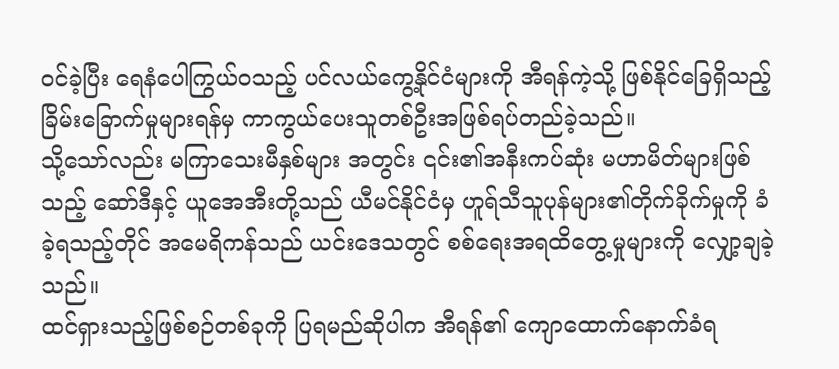ဝင်ခဲ့ပြီး ရေနံပေါကြွယ်ဝသည့် ပင်လယ်ကွေ့နိုင်ငံများကို အီရန်ကဲ့သို့ ဖြစ်နိုင်ခြေရှိသည့် ခြိမ်းခြောက်မှုများရန်မှ ကာကွယ်ပေးသူတစ်ဦးအဖြစ်ရပ်တည်ခဲ့သည်။
သို့သော်လည်း မကြာသေးမီနှစ်များ အတွင်း ၎င်း၏အနီးကပ်ဆုံး မဟာမိတ်များဖြစ်သည့် ဆော်ဒီနှင့် ယူအေအီးတို့သည် ယီမင်နိုင်ငံမှ ဟူရ်သီသူပုန်များ၏တိုက်ခိုက်မှုကို ခံခဲ့ရသည့်တိုင် အမေရိကန်သည် ယင်းဒေသတွင် စစ်ရေးအရထိတွေ့မှုများကို လျှော့ချခဲ့ သည်။
ထင်ရှားသည့်ဖြစ်စဉ်တစ်ခုကို ပြရမည်ဆိုပါက အီရန်၏ ကျောထောက်နောက်ခံရ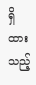ရှိ ထားသည့်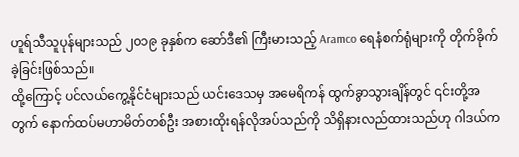ဟူရ်သီသူပုန်များသည် ၂၀၁၉ ခုနှစ်က ဆော်ဒီ၏ ကြီးမားသည့် Aramco ရေနံစက်ရုံများကို တိုက်ခိုက်ခဲ့ခြင်းဖြစ်သည်။
ထို့ကြောင့် ပင်လယ်ကွေ့နိုင်ငံများသည် ယင်းဒေသမှ အမေရိကန် ထွက်ခွာသွားချိန်တွင် ၎င်းတို့အတွက် နောက်ထပ်မဟာမိတ်တစ်ဦး အစားထိုးရန်လိုအပ်သည်ကို သိရှိနားလည်ထားသည်ဟု ဂါဒယ်က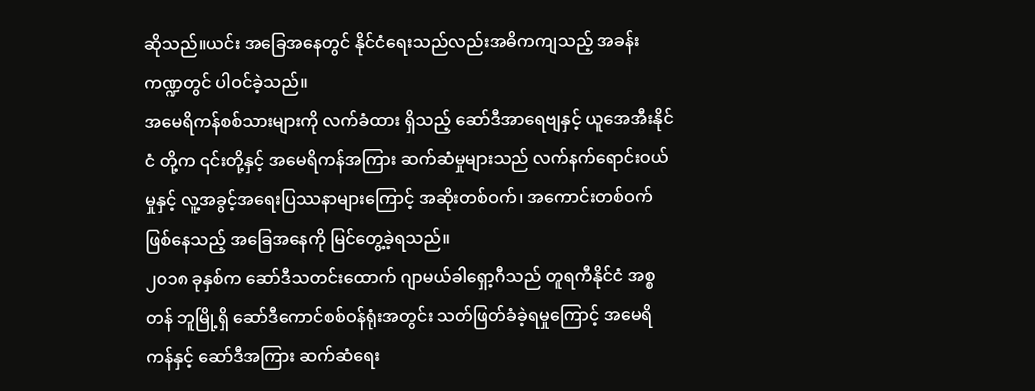ဆိုသည်။ယင်း အခြေအနေတွင် နိုင်ငံရေးသည်လည်းအဓိကကျသည့် အခန်းကဏ္ဍတွင် ပါဝင်ခဲ့သည်။
အမေရိကန်စစ်သားများကို လက်ခံထား ရှိသည့် ဆော်ဒီအာရေဗျနှင့် ယူအေအီးနိုင်ငံ တို့က ၎င်းတို့နှင့် အမေရိကန်အကြား ဆက်ဆံမှုများသည် လက်နက်ရောင်းဝယ်မှုနှင့် လူ့အခွင့်အရေးပြဿနာများကြောင့် အဆိုးတစ်ဝက်၊ အကောင်းတစ်ဝက်ဖြစ်နေသည့် အခြေအနေကို မြင်တွေ့ခဲ့ရသည်။
၂၀၁၈ ခုနှစ်က ဆော်ဒီသတင်းထောက် ဂျာမယ်ခါရှော့ဂီသည် တူရကီနိုင်ငံ အစ္စတန် ဘူမြို့ရှိ ဆော်ဒီကောင်စစ်ဝန်ရုံးအတွင်း သတ်ဖြတ်ခံခဲ့ရမှုကြောင့် အမေရိကန်နှင့် ဆော်ဒီအကြား ဆက်ဆံရေး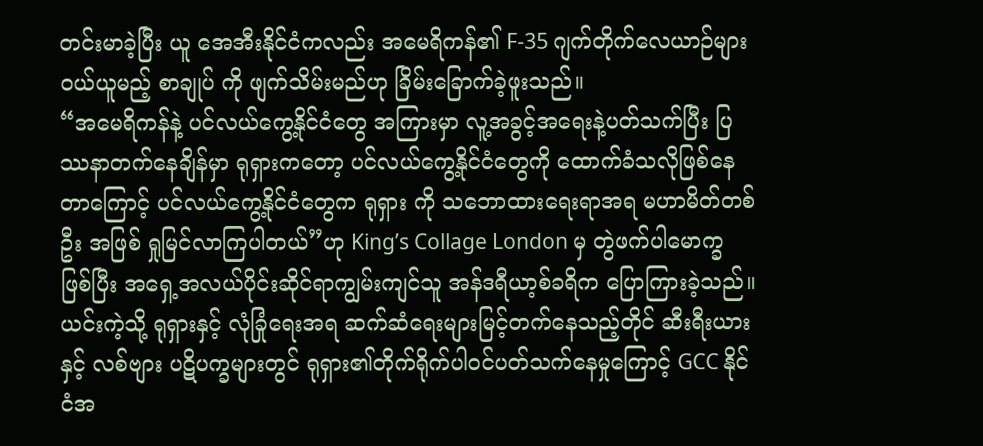တင်းမာခဲ့ပြီး ယူ အေအီးနိုင်ငံကလည်း အမေရိကန်၏ F-35 ဂျက်တိုက်လေယာဉ်များဝယ်ယူမည့် စာချုပ် ကို ဖျက်သိမ်းမည်ဟု ခြိမ်းခြောက်ခဲ့ဖူးသည်။
“အမေရိကန်နဲ့ ပင်လယ်ကွေ့နိုင်ငံတွေ အကြားမှာ လူ့အခွင့်အရေးနဲ့ပတ်သက်ပြီး ပြဿနာတက်နေချိန်မှာ ရုရှားကတော့ ပင်လယ်ကွေ့နိုင်ငံတွေကို ထောက်ခံသလိုဖြစ်နေတာကြောင့် ပင်လယ်ကွေ့နိုင်ငံတွေက ရုရှား ကို သဘောထားရေးရာအရ မဟာမိတ်တစ်ဦး အဖြစ် ရှုမြင်လာကြပါတယ်”ဟု King’s Collage London မှ တွဲဖက်ပါမောက္ခဖြစ်ပြီး အရှေ့အလယ်ပိုင်းဆိုင်ရာကျွမ်းကျင်သူ အန်ဒရီယာ့စ်ခရိက ပြောကြားခဲ့သည်။
ယင်းကဲ့သို့ ရုရှားနှင့် လုံခြုံရေးအရ ဆက်ဆံရေးများမြင့်တက်နေသည့်တိုင် ဆီးရီးယား နှင့် လစ်ဗျား ပဋိပက္ခများတွင် ရုရှား၏တိုက်ရိုက်ပါဝင်ပတ်သက်နေမှုကြောင့် GCC နိုင်ငံအ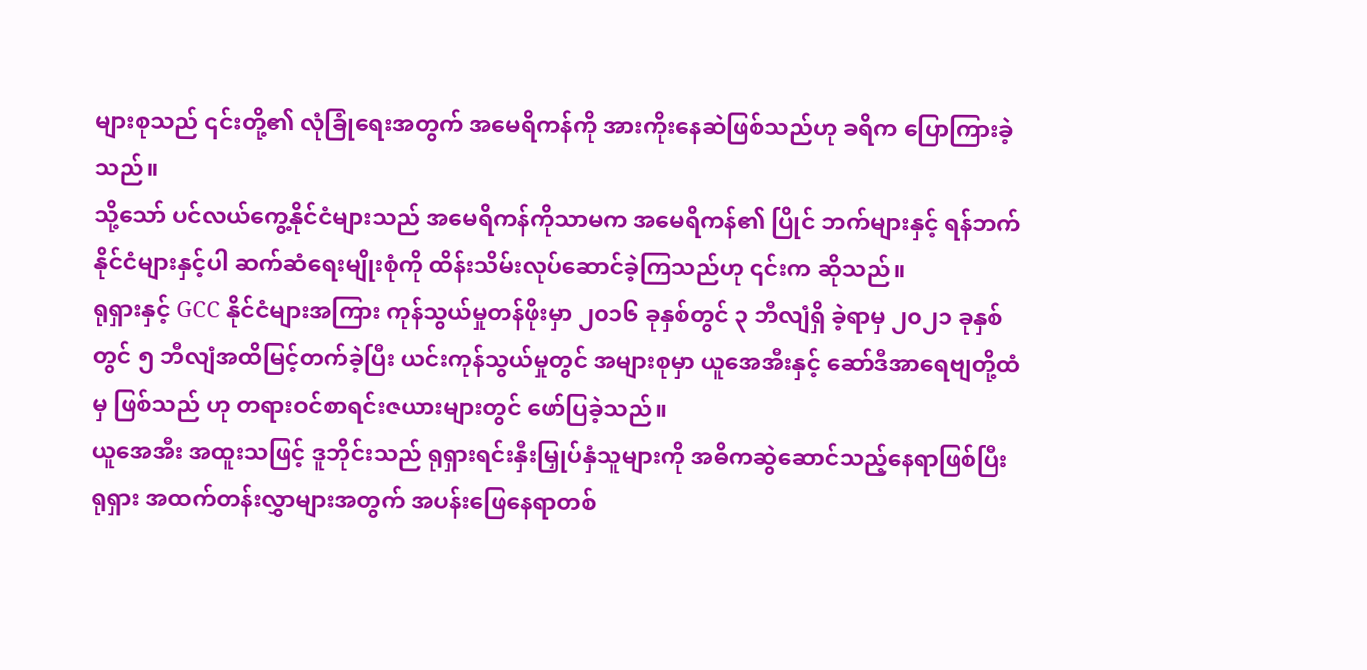များစုသည် ၎င်းတို့၏ လုံခြုံရေးအတွက် အမေရိကန်ကို အားကိုးနေဆဲဖြစ်သည်ဟု ခရိက ပြောကြားခဲ့သည်။
သို့သော် ပင်လယ်ကွေ့နိုင်ငံများသည် အမေရိကန်ကိုသာမက အမေရိကန်၏ ပြိုင် ဘက်များနှင့် ရန်ဘက်နိုင်ငံများနှင့်ပါ ဆက်ဆံရေးမျိုးစုံကို ထိန်းသိမ်းလုပ်ဆောင်ခဲ့ကြသည်ဟု ၎င်းက ဆိုသည်။
ရုရှားနှင့် GCC နိုင်ငံများအကြား ကုန်သွယ်မှုတန်ဖိုးမှာ ၂၀၁၆ ခုနှစ်တွင် ၃ ဘီလျံရှိ ခဲ့ရာမှ ၂၀၂၁ ခုနှစ်တွင် ၅ ဘီလျံအထိမြင့်တက်ခဲ့ပြီး ယင်းကုန်သွယ်မှုတွင် အများစုမှာ ယူအေအီးနှင့် ဆော်ဒီအာရေဗျတို့ထံမှ ဖြစ်သည် ဟု တရားဝင်စာရင်းဇယားများတွင် ဖော်ပြခဲ့သည်။
ယူအေအီး အထူးသဖြင့် ဒူဘိုင်းသည် ရုရှားရင်းနှီးမြှုပ်နှံသူများကို အဓိကဆွဲဆောင်သည့်နေရာဖြစ်ပြီး ရုရှား အထက်တန်းလွှာများအတွက် အပန်းဖြေနေရာတစ်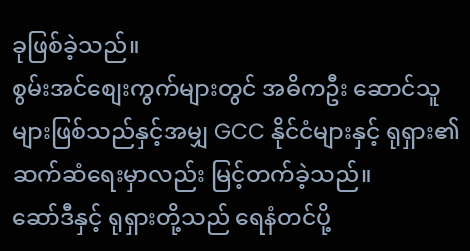ခုဖြစ်ခဲ့သည်။
စွမ်းအင်စျေးကွက်များတွင် အဓိကဦး ဆောင်သူများဖြစ်သည်နှင့်အမျှ GCC နိုင်ငံများနှင့် ရုရှား၏ ဆက်ဆံရေးမှာလည်း မြင့်တက်ခဲ့သည်။
ဆော်ဒီနှင့် ရုရှားတို့သည် ရေနံတင်ပို့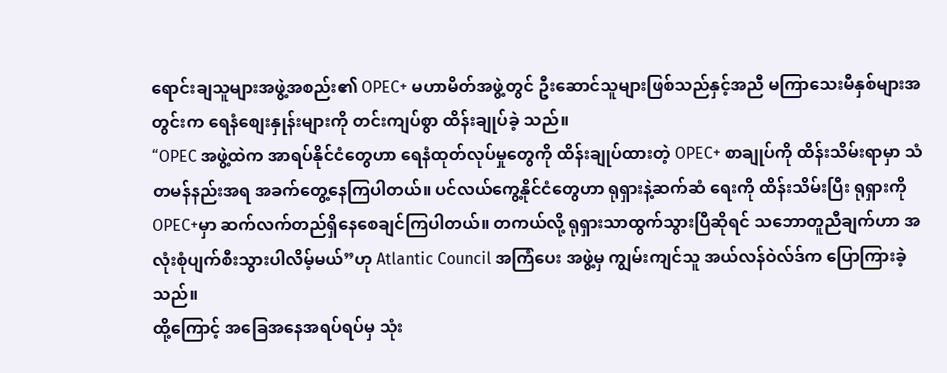ရောင်းချသူများအဖွဲ့အစည်း၏ OPEC+ မဟာမိတ်အဖွဲ့တွင် ဦးဆောင်သူများဖြစ်သည်နှင့်အညီ မကြာသေးမီနှစ်များအတွင်းက ရေနံစျေးနှုန်းများကို တင်းကျပ်စွာ ထိန်းချုပ်ခဲ့ သည်။
“OPEC အဖွဲ့ထဲက အာရပ်နိုင်ငံတွေဟာ ရေနံထုတ်လုပ်မှုတွေကို ထိန်းချုပ်ထားတဲ့ OPEC+ စာချုပ်ကို ထိန်းသိမ်းရာမှာ သံတမန်နည်းအရ အခက်တွေ့နေကြပါတယ်။ ပင်လယ်ကွေ့နိုင်ငံတွေဟာ ရုရှားနဲ့ဆက်ဆံ ရေးကို ထိန်းသိမ်းပြီး ရုရှားကို OPEC+မှာ ဆက်လက်တည်ရှိနေစေချင်ကြပါတယ်။ တကယ်လို့ ရုရှားသာထွက်သွားပြီဆိုရင် သဘောတူညီချက်ဟာ အလုံးစုံပျက်စီးသွားပါလိမ့်မယ်”ဟု Atlantic Council အကြံပေး အဖွဲ့မှ ကျွမ်းကျင်သူ အယ်လန်ဝဲလ်ဒ်က ပြောကြားခဲ့သည်။
ထို့ကြောင့် အခြေအနေအရပ်ရပ်မှ သုံး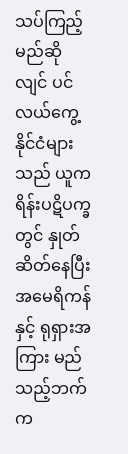သပ်ကြည့်မည်ဆိုလျင် ပင်လယ်ကွေ့နိုင်ငံများသည် ယူကရိန်းပဋိပက္ခတွင် နှုတ်ဆိတ်နေပြီး အမေရိကန်နှင့် ရုရှားအကြား မည်သည့်ဘက်က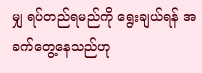မျှ ရပ်တည်ရမည်ကို ရွေးချယ်ရန် အခက်တွေ့နေသည်ဟု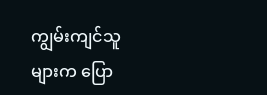ကျွမ်းကျင်သူများက ပြော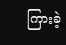ကြားခဲ့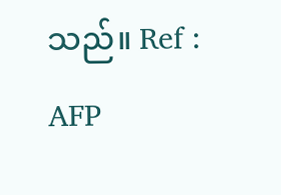သည်။ Ref : AFP